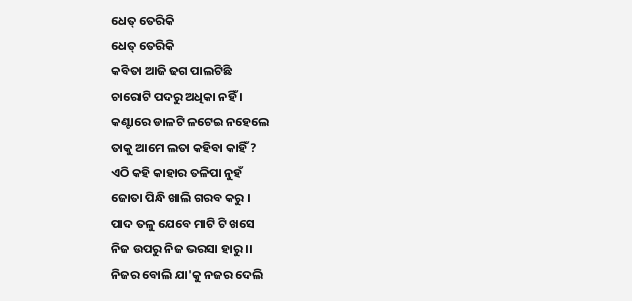ଧେତ୍ ତେରିକି
ଧେତ୍ ତେରିକି
କବିତା ଆଜି ଢଗ ପାଲଟିଛି
ଚାରୋଟି ପଦରୁ ଅଧିକା ନହିଁ ।
କଣ୍ଟାରେ ଡାଳଟି ଳଟେଇ ନହେଲେ
ତାକୁ ଆମେ ଲତା କହିବା କାହିଁ ?
ଏଠି କହି କାହାର ତଳିପା ନୁହଁ
ଜୋତା ପିନ୍ଧି ଖାଲି ଗରବ କରୁ ।
ପାଦ ତଳୁ ଯେବେ ମାଟି ଟି ଖସେ
ନିଜ ଉପରୁ ନିଜ ଭରସା ହାରୁ ।।
ନିଜର ବୋଲି ଯା'କୁ ନଜର ଦେଲି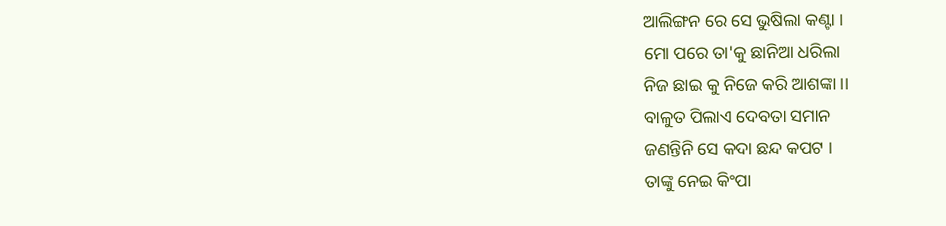ଆଲିଙ୍ଗନ ରେ ସେ ଭୁଷିଲା କଣ୍ଟା ।
ମୋ ପରେ ତା'କୁ ଛାନିଆ ଧରିଲା
ନିଜ ଛାଇ କୁ ନିଜେ କରି ଆଶଙ୍କା ।।
ବାଳୁତ ପିଲାଏ ଦେବତା ସମାନ
ଜଣନ୍ତିନି ସେ କଦା ଛନ୍ଦ କପଟ ।
ତାଙ୍କୁ ନେଇ କିଂପା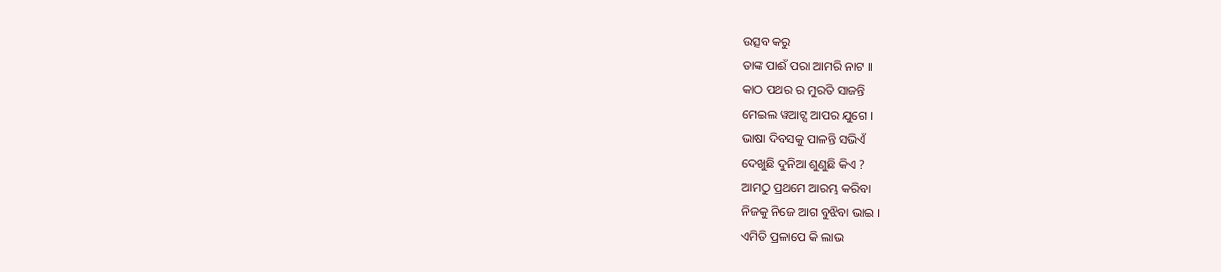ଉତ୍ସବ କରୁ
ତାଙ୍କ ପାଈଁ ପରା ଆମରି ନାଟ ।।
କାଠ ପଥର ର ମୁରତି ସାଜନ୍ତି
ମେଇଲ ୱଆଟ୍ସ ଆପର ଯୁଗେ ।
ଭାଷା ଦିବସକୁ ପାଳନ୍ତି ସଭିଏଁ
ଦେଖୁଛି ଦୁନିଆ ଶୁଣୁଛି କିଏ ?
ଆମଠୁ ପ୍ରଥମେ ଆରମ୍ଭ କରିବା
ନିଜକୁ ନିଜେ ଆଗ ବୁଝିବା ଭାଇ ।
ଏମିତି ପ୍ରଳାପେ କି ଲାଭ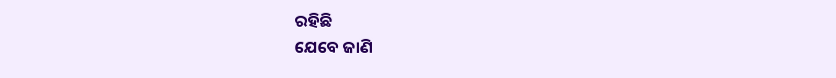ରହିଛି
ଯେବେ ଜାଣି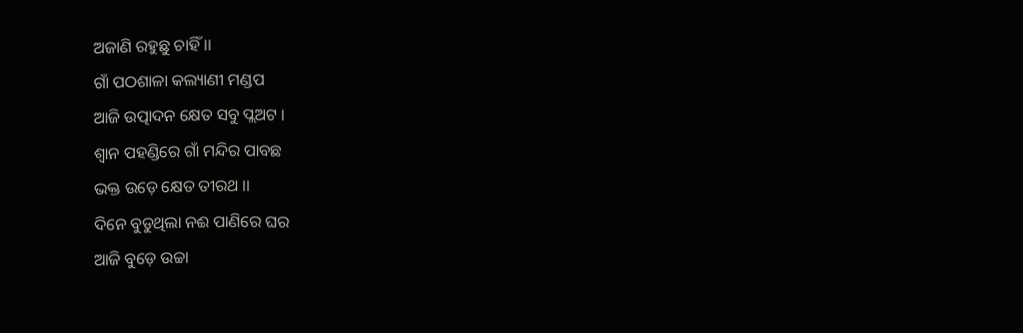ଅଜାଣି ରହୁଛୁ ଚାହିଁ ।।
ଗାଁ ପଠଶାଳା କଲ୍ୟାଣୀ ମଣ୍ଡପ
ଆଜି ଉତ୍ପାଦନ କ୍ଷେତ ସବୁ ପ୍ଲଅଟ ।
ଶ୍ୱାନ ପହଣ୍ଡିରେ ଗାଁ ମନ୍ଦିର ପାବଛ
ଭକ୍ତ ଉଡ଼େ କ୍ଷେତ ତୀରଥ ।।
ଦିନେ ବୁଡୁଥିଲା ନଈ ପାଣିରେ ଘର
ଆଜି ବୁଡ଼େ ଉଚ୍ଚା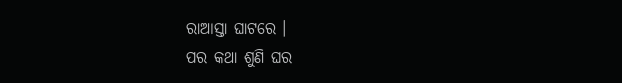ରାଆସ୍ତା ଘାଟରେ ।
ପର କଥା ଶୁଣି ଘର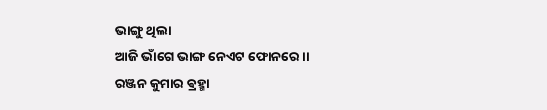ଭାଙ୍ଗୁ ଥିଲା
ଆଜି ଭାଁଗେ ଭାଙ୍ଗ ନେଏଟ ଫୋନରେ ।।
ରଞ୍ଜନ କୁମାର ଵ୍ରହ୍ମା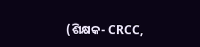(ଶିକ୍ଷକ- CRCC,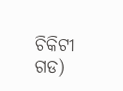ଚିକିଟୀ ଗଡ)